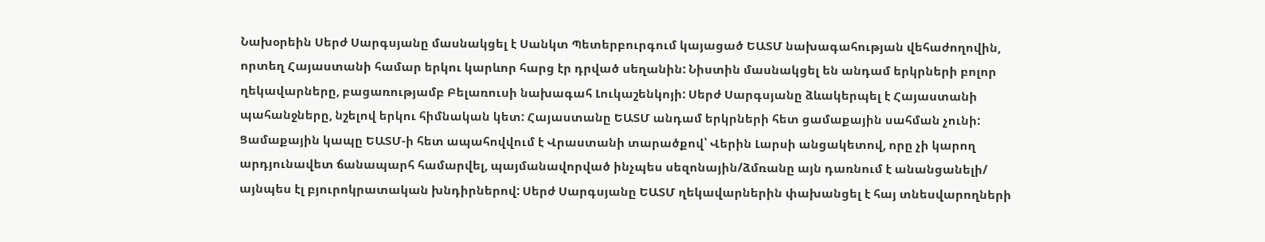Նախօրեին Սերժ Սարգսյանը մասնակցել է Սանկտ Պետերբուրգում կայացած ԵԱՏՄ նախագահության վեհաժողովին, որտեղ Հայաստանի համար երկու կարևոր հարց էր դրված սեղանին: Նիստին մասնակցել են անդամ երկրների բոլոր ղեկավարները, բացառությամբ Բելառուսի նախագահ Լուկաշենկոյի: Սերժ Սարգսյանը ձևակերպել է Հայաստանի պահանջները, նշելով երկու հիմնական կետ: Հայաստանը ԵԱՏՄ անդամ երկրների հետ ցամաքային սահման չունի: Ցամաքային կապը ԵԱՏՄ-ի հետ ապահովվում է Վրաստանի տարածքով՝ Վերին Լարսի անցակետով, որը չի կարող արդյունավետ ճանապարհ համարվել, պայմանավորված ինչպես սեզոնային/ձմռանը այն դառնում է անանցանելի/ այնպես էլ բյուրոկրատական խնդիրներով: Սերժ Սարգսյանը ԵԱՏՄ ղեկավարներին փախանցել է հայ տնեսվարողների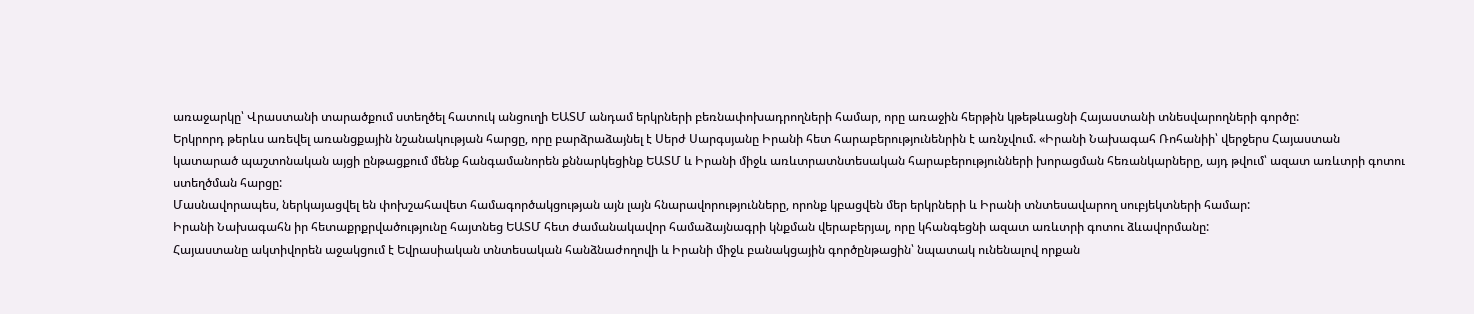առաջարկը՝ Վրաստանի տարածքում ստեղծել հատուկ անցուղի ԵԱՏՄ անդամ երկրների բեռնափոխադրողների համար, որը առաջին հերթին կթեթևացնի Հայաստանի տնեսվարողների գործը:
Երկրորդ թերևս առեվել առանցքային նշանակության հարցը, որը բարձրաձայնել է Սերժ Սարգսյանը Իրանի հետ հարաբերությունենրին է առնչվում. «Իրանի Նախագահ Ռոհանիի՝ վերջերս Հայաստան կատարած պաշտոնական այցի ընթացքում մենք հանգամանորեն քննարկեցինք ԵԱՏՄ և Իրանի միջև առևտրատնտեսական հարաբերությունների խորացման հեռանկարները, այդ թվում՝ ազատ առևտրի գոտու ստեղծման հարցը:
Մասնավորապես, ներկայացվել են փոխշահավետ համագործակցության այն լայն հնարավորությունները, որոնք կբացվեն մեր երկրների և Իրանի տնտեսավարող սուբյեկտների համար:
Իրանի Նախագահն իր հետաքրքրվածությունը հայտնեց ԵԱՏՄ հետ ժամանակավոր համաձայնագրի կնքման վերաբերյալ, որը կհանգեցնի ազատ առևտրի գոտու ձևավորմանը:
Հայաստանը ակտիվորեն աջակցում է Եվրասիական տնտեսական հանձնաժողովի և Իրանի միջև բանակցային գործընթացին՝ նպատակ ունենալով որքան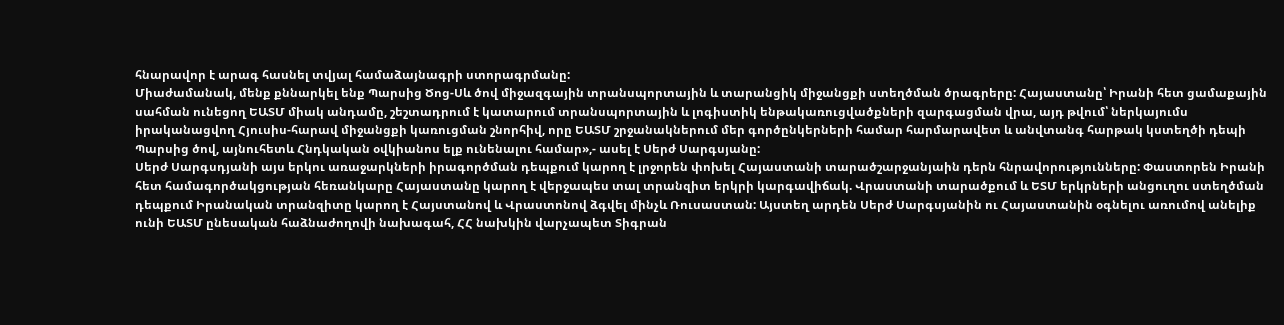հնարավոր է արագ հասնել տվյալ համաձայնագրի ստորագրմանը:
Միաժամանակ, մենք քննարկել ենք Պարսից Ծոց-Սև ծով միջազգային տրանսպորտային և տարանցիկ միջանցքի ստեղծման ծրագրերը: Հայաստանը՝ Իրանի հետ ցամաքային սահման ունեցող ԵԱՏՄ միակ անդամը, շեշտադրում է կատարում տրանսպորտային և լոգիստիկ ենթակառուցվածքների զարգացման վրա, այդ թվում՝ ներկայումս իրականացվող Հյուսիս-հարավ միջանցքի կառուցման շնորհիվ, որը ԵԱՏՄ շրջանակներում մեր գործընկերների համար հարմարավետ և անվտանգ հարթակ կստեղծի դեպի Պարսից ծով, այնուհետև Հնդկական օվկիանոս ելք ունենալու համար»,- ասել է Սերժ Սարգսյանը:
Սերժ Սարգսդյանի այս երկու առաջարկների իրագործման դեպքում կարող է լրջորեն փոխել Հայաստանի տարածշարջանյաին դերն հնրավորությունները: Փաստորեն Իրանի հետ համագործակցության հեռանկարը Հայաստանը կարող է վերջապես տալ տրանզիտ երկրի կարգավիճակ. Վրաստանի տարածքում և ԵՏՄ երկրների անցուղու ստեղծման դեպքում Իրանական տրանզիտը կարող է Հայստանով և Վրաստոնով ձգվել մինչև Ռուսաստան: Այստեղ արդեն Սերժ Սարգսյանին ու Հայաստանին օգնելու առումով անելիք ունի ԵԱՏՄ ընեսական հաձնաժողովի նախագահ, ՀՀ նախկին վարչապետ Տիգրան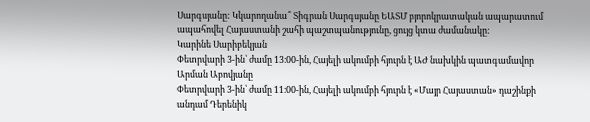Սարգսյանը: Կկարողանա՞ Տիգրան Սարգսյանը ԵԱՏՄ բյորոկրատական ապարատում ապահովել Հայաստանի շահի պաշտպանությունը, ցույց կտա ժամանակը:
Կարինե Սարիբեկյան
Փետրվարի 3-ին՝ ժամը 13։00-ին, Հայելի ակումբի հյուրն է ԱԺ նախկին պատգամավոր Արման Աբովյանը
Փետրվարի 3-ին՝ ժամը 11։00-ին, Հայելի ակումբի հյուրն է «Մայր Հայաստան» դաշինքի անդամ Դերենիկ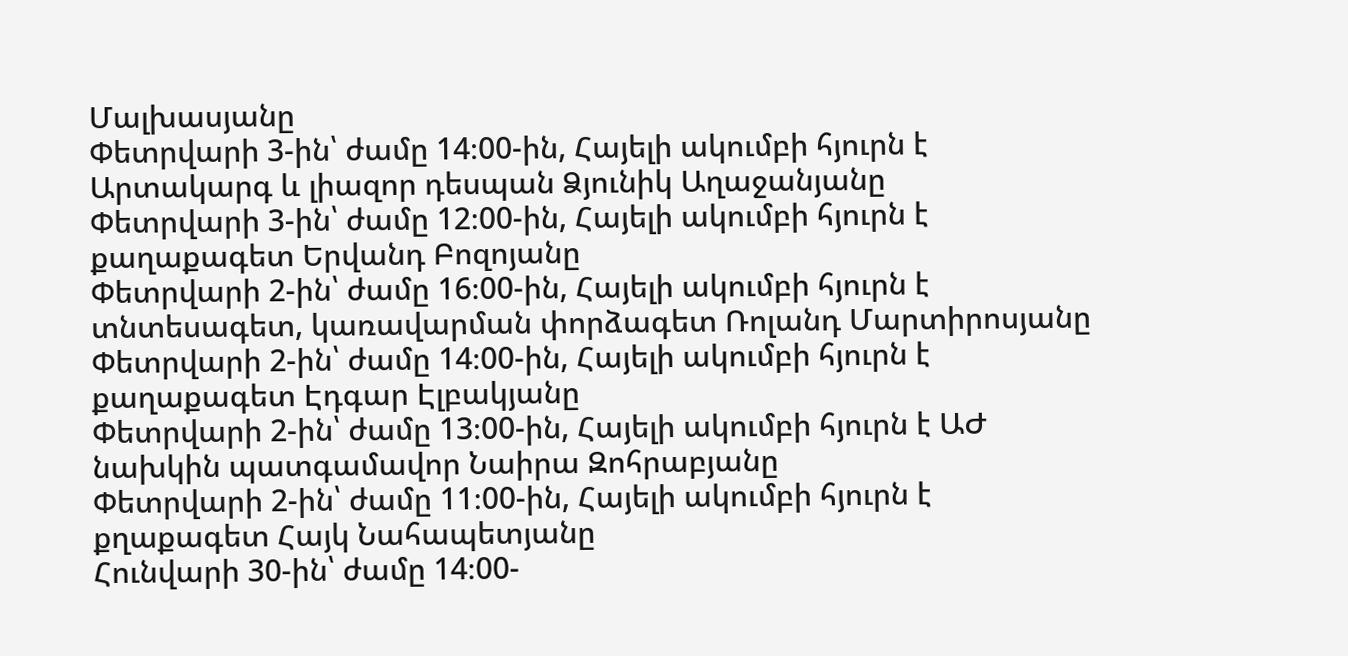Մալխասյանը
Փետրվարի 3-ին՝ ժամը 14։00-ին, Հայելի ակումբի հյուրն է Արտակարգ և լիազոր դեսպան Ձյունիկ Աղաջանյանը
Փետրվարի 3-ին՝ ժամը 12։00-ին, Հայելի ակումբի հյուրն է քաղաքագետ Երվանդ Բոզոյանը
Փետրվարի 2-ին՝ ժամը 16։00-ին, Հայելի ակումբի հյուրն է տնտեսագետ, կառավարման փորձագետ Ռոլանդ Մարտիրոսյանը
Փետրվարի 2-ին՝ ժամը 14։00-ին, Հայելի ակումբի հյուրն է քաղաքագետ Էդգար Էլբակյանը
Փետրվարի 2-ին՝ ժամը 13։00-ին, Հայելի ակումբի հյուրն է ԱԺ նախկին պատգամավոր Նաիրա Զոհրաբյանը
Փետրվարի 2-ին՝ ժամը 11։00-ին, Հայելի ակումբի հյուրն է քղաքագետ Հայկ Նահապետյանը
Հունվարի 30-ին՝ ժամը 14։00-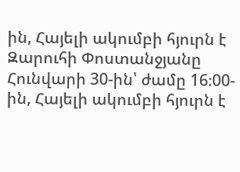ին, Հայելի ակումբի հյուրն է Զարուհի Փոստանջյանը
Հունվարի 30-ին՝ ժամը 16։00-ին, Հայելի ակումբի հյուրն է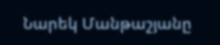Նարեկ Մանթաշյանը